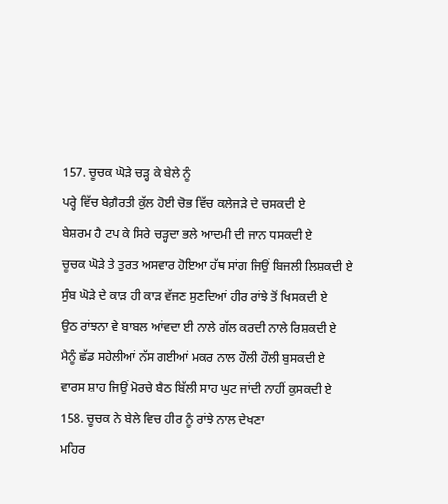157. ਚੂਚਕ ਘੋੜੇ ਚੜ੍ਹ ਕੇ ਬੇਲੇ ਨੂੰ
ਪਰ੍ਹੇ ਵਿੱਚ ਬੇਗ਼ੈਰਤੀ ਕੁੱਲ ਹੋਈ ਚੋਭ ਵਿੱਚ ਕਲੇਜੜੇ ਦੇ ਚਸਕਦੀ ਏ
ਬੇਸ਼ਰਮ ਹੈ ਟਪ ਕੇ ਸਿਰੇ ਚੜ੍ਹਦਾ ਭਲੇ ਆਦਮੀ ਦੀ ਜਾਨ ਧਸਕਦੀ ਏ
ਚੂਚਕ ਘੋੜੇ ਤੇ ਤੁਰਤ ਅਸਵਾਰ ਹੋਇਆ ਹੱਥ ਸਾਂਗ ਜਿਉਂ ਬਿਜਲੀ ਲਿਸ਼ਕਦੀ ਏ
ਸੁੰਬ ਘੋੜੇ ਦੇ ਕਾੜ ਹੀ ਕਾੜ ਵੱਜਣ ਸੁਣਦਿਆਂ ਹੀਰ ਰਾਂਝੇ ਤੋਂ ਖਿਸਕਦੀ ਏ
ਉਠ ਰਾਂਝਨਾ ਵੇ ਬਾਬਲ ਆਂਵਦਾ ਈ ਨਾਲੇ ਗੱਲ ਕਰਦੀ ਨਾਲੇ ਰਿਸ਼ਕਦੀ ਏ
ਮੈਨੂੰ ਛੱਡ ਸਹੇਲੀਆਂ ਨੱਸ ਗਈਆਂ ਮਕਰ ਨਾਲ ਹੌਲੀ ਹੌਲੀ ਬੁਸਕਦੀ ਏ
ਵਾਰਸ ਸ਼ਾਹ ਜਿਉਂ ਮੋਰਚੇ ਬੈਠ ਬਿੱਲੀ ਸਾਹ ਘੁਟ ਜਾਂਦੀ ਨਾਹੀਂ ਕੁਸਕਦੀ ਏ
158. ਚੂਚਕ ਨੇ ਬੇਲੇ ਵਿਚ ਹੀਰ ਨੂੰ ਰਾਂਝੇ ਨਾਲ ਦੇਖਣਾ
ਮਹਿਰ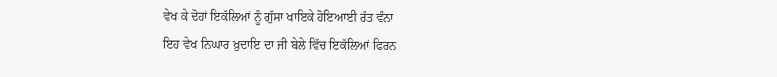ਵੇਖ ਕੇ ਦੋਹਾਂ ਇਕੱਲਿਆਂ ਨੂੰ ਗੁੱਸਾ ਖਾਇਕੇ ਹੋਇਆਈ ਰੱਤ ਵੰਨਾ
ਇਹ ਵੇਖ ਨਿਘਾਰ ਖ਼ੁਦਾਇ ਦਾ ਜੀ ਬੇਲੇ ਵਿੱਚ ਇਕੱਲਿਆਂ ਫਿਰਨ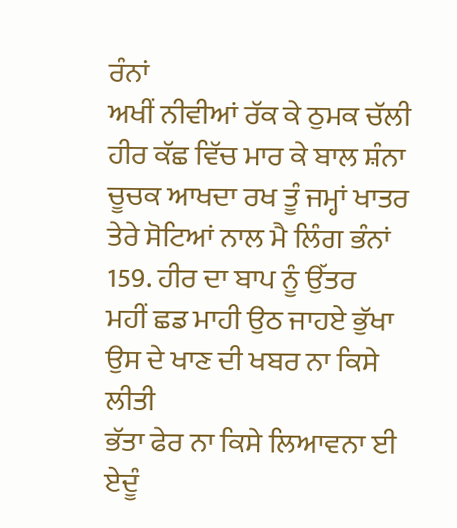ਰੰਨਾਂ
ਅਖੀਂ ਨੀਵੀਆਂ ਰੱਕ ਕੇ ਠੁਮਕ ਚੱਲੀ ਹੀਰ ਕੱਛ ਵਿੱਚ ਮਾਰ ਕੇ ਬਾਲ ਸ਼ੰਨਾ
ਚੂਚਕ ਆਖਦਾ ਰਖ ਤੂੰ ਜਮ੍ਹਾਂ ਖਾਤਰ ਤੇਰੇ ਸੋਟਿਆਂ ਨਾਲ ਮੈ ਲਿੰਗ ਭੰਨਾਂ
159. ਹੀਰ ਦਾ ਬਾਪ ਨੂੰ ਉੱਤਰ
ਮਹੀਂ ਛਡ ਮਾਹੀ ਉਠ ਜਾਹਏ ਭੁੱਖਾ ਉਸ ਦੇ ਖਾਣ ਦੀ ਖਬਰ ਨਾ ਕਿਸੇ ਲੀਤੀ
ਭੱਤਾ ਫੇਰ ਨਾ ਕਿਸੇ ਲਿਆਵਨਾ ਈ ਏਦੂੰ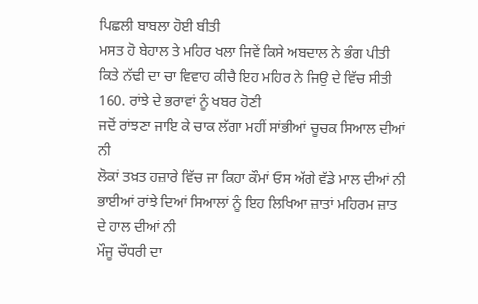ਪਿਛਲੀ ਬਾਬਲਾ ਹੋਈ ਬੀਤੀ
ਮਸਤ ਹੋ ਬੇਹਾਲ ਤੇ ਮਹਿਰ ਖਲਾ ਜਿਵੇਂ ਕਿਸੇ ਅਬਦਾਲ ਨੇ ਭੰਗ ਪੀਤੀ
ਕਿਤੇ ਨੱਢੀ ਦਾ ਚਾ ਵਿਵਾਹ ਕੀਚੈ ਇਹ ਮਹਿਰ ਨੇ ਜਿਉ ਦੇ ਵਿੱਚ ਸੀਤੀ
160. ਰਾਂਝੇ ਦੇ ਭਰਾਵਾਂ ਨੂੰ ਖਬਰ ਹੋਣੀ
ਜਦੋਂ ਰਾਂਝਣਾ ਜਾਇ ਕੇ ਚਾਕ ਲੱਗਾ ਮਹੀਂ ਸਾਂਭੀਆਂ ਚੂਚਕ ਸਿਆਲ ਦੀਆਂ ਨੀ
ਲੋਕਾਂ ਤਖ਼ਤ ਹਜ਼ਾਰੇ ਵਿੱਚ ਜਾ ਕਿਹਾ ਕੌਮਾਂ ਓਸ ਅੱਗੇ ਵੱਡੇ ਮਾਲ ਦੀਆਂ ਨੀ
ਭਾਈਆਂ ਰਾਂਝੇ ਦਿਆਂ ਸਿਆਲਾਂ ਨੂੰ ਇਹ ਲਿਖਿਆ ਜ਼ਾਤਾਂ ਮਹਿਰਮ ਜ਼ਾਤ ਦੇ ਹਾਲ ਦੀਆਂ ਨੀ
ਮੌਜੂ ਚੌਧਰੀ ਦਾ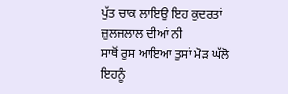ਪੁੱਤ ਚਾਕ ਲਾਇਉ ਇਹ ਕੁਦਰਤਾਂ ਜ਼ੁਲਜਲਾਲ ਦੀਆਂ ਨੀ
ਸਾਥੋਂ ਰੁਸ ਆਇਆ ਤੁਸਾਂ ਮੋੜ ਘੱਲੋ ਇਹਨੂੰ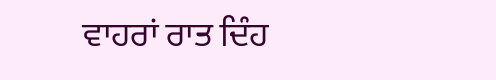ਵਾਹਰਾਂ ਰਾਤ ਦਿੰਹ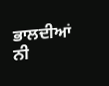ਭਾਲਦੀਆਂ ਨੀ